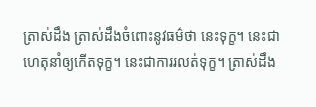ត្រាស់ដឹង ត្រាស់ដឹងចំពោះនូវធម៌ថា នេះទុក្ខ។ នេះជាហេតុនាំឲ្យកើតទុក្ខ។ នេះជាការរលត់ទុក្ខ។ ត្រាស់ដឹង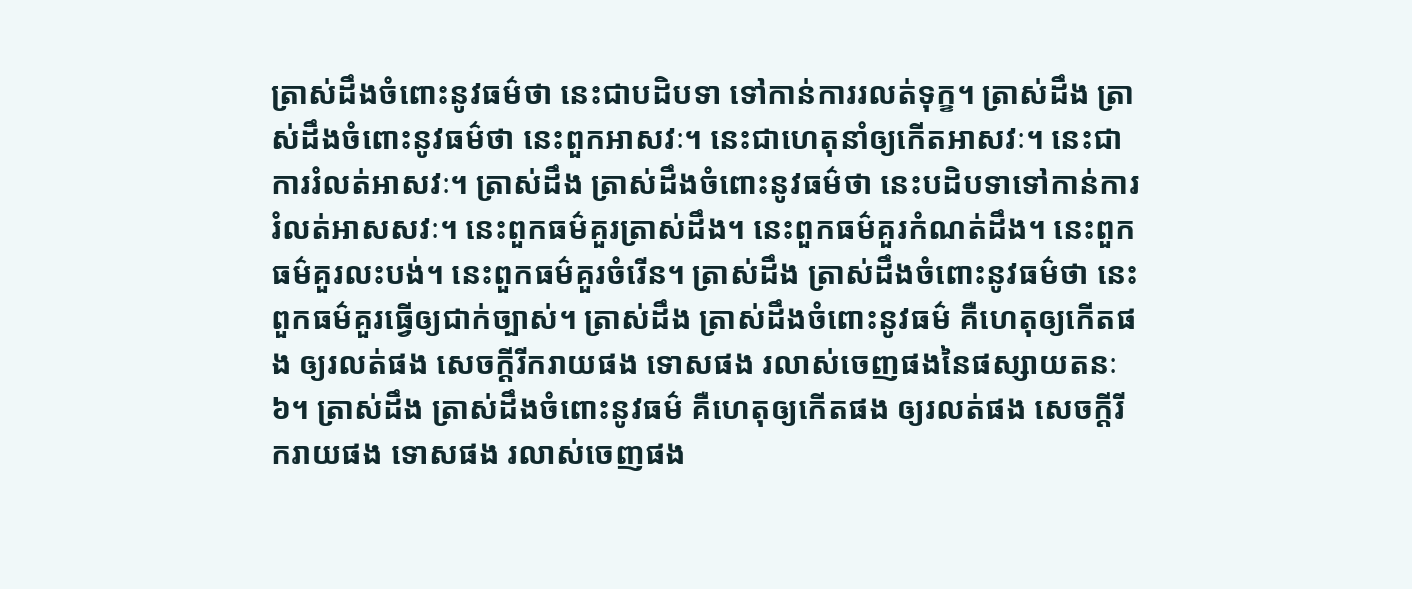ត្រាស់ដឹងចំពោះនូវធម៌ថា នេះជាបដិបទា ទៅកាន់ការរលត់ទុក្ខ។ ត្រាស់ដឹង ត្រាស់ដឹងចំពោះនូវធម៌ថា នេះពួកអាសវៈ។ នេះជាហេតុនាំឲ្យកើតអាសវៈ។ នេះជាការរំលត់អាសវៈ។ ត្រាស់ដឹង ត្រាស់ដឹងចំពោះនូវធម៌ថា នេះបដិបទាទៅកាន់ការរំលត់អាសសវៈ។ នេះពួកធម៌គួរត្រាស់ដឹង។ នេះពួកធម៌គួរកំណត់ដឹង។ នេះពួកធម៌គួរលះបង់។ នេះពួកធម៌គួរចំរើន។ ត្រាស់ដឹង ត្រាស់ដឹងចំពោះនូវធម៌ថា នេះពួកធម៌គួរធ្វើឲ្យជាក់ច្បាស់។ ត្រាស់ដឹង ត្រាស់ដឹងចំពោះនូវធម៌ គឺហេតុឲ្យកើតផង ឲ្យរលត់ផង សេចក្តីរីករាយផង ទោសផង រលាស់ចេញផងនៃផស្សាយតនៈ ៦។ ត្រាស់ដឹង ត្រាស់ដឹងចំពោះនូវធម៌ គឺហេតុឲ្យកើតផង ឲ្យរលត់ផង សេចក្តីរីករាយផង ទោសផង រលាស់ចេញផង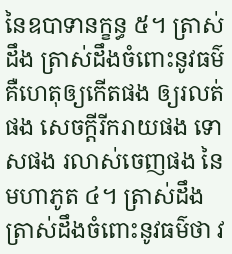នៃឧបាទានក្ខន្ធ ៥។ ត្រាស់ដឹង ត្រាស់ដឹងចំពោះនូវធម៌ គឺហេតុឲ្យកើតផង ឲ្យរលត់ផង សេចក្តីរីករាយផង ទោសផង រលាស់ចេញផង នៃមហាភូត ៤។ ត្រាស់ដឹង ត្រាស់ដឹងចំពោះនូវធម៌ថា វ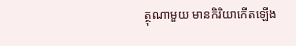ត្ថុណាមួយ មានកិរិយាកើតឡើង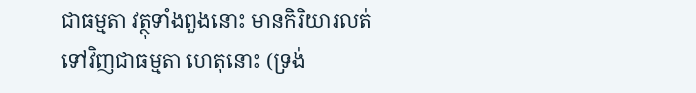ជាធម្មតា វត្ថុទាំងពួងនោះ មានកិរិយារលត់ទៅវិញជាធម្មតា ហេតុនោះ (ទ្រង់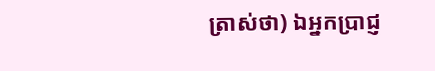ត្រាស់ថា) ឯអ្នកបា្រជ្ញ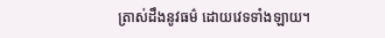ត្រាស់ដឹងនូវធម៌ ដោយវេទទាំងឡាយ។